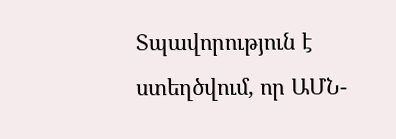Տպավորություն է ստեղծվում, որ ԱՄՆ-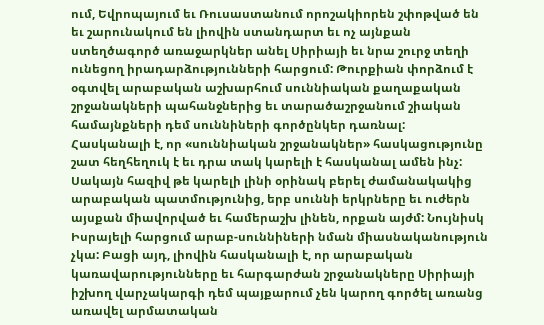ում, Եվրոպայում եւ Ռուսաստանում որոշակիորեն շփոթված են եւ շարունակում են լիովին ստանդարտ եւ ոչ այնքան ստեղծագործ առաջարկներ անել Սիրիայի եւ նրա շուրջ տեղի ունեցող իրադարձությունների հարցում: Թուրքիան փորձում է օգտվել արաբական աշխարհում սուննիական քաղաքական շրջանակների պահանջներից եւ տարածաշրջանում շիական համայնքների դեմ սուննիների գործընկեր դառնալ:
Հասկանալի է, որ «սուննիական շրջանակներ» հասկացությունը շատ հեղհեղուկ է եւ դրա տակ կարելի է հասկանալ ամեն ինչ: Սակայն հազիվ թե կարելի լինի օրինակ բերել ժամանակակից արաբական պատմությունից, երբ սուննի երկրները եւ ուժերն այսքան միավորված եւ համերաշխ լինեն, որքան այժմ: Նույնիսկ Իսրայելի հարցում արաբ-սուննիների նման միասնականություն չկա: Բացի այդ, լիովին հասկանալի է, որ արաբական կառավարությունները եւ հարգարժան շրջանակները Սիրիայի իշխող վարչակարգի դեմ պայքարում չեն կարող գործել առանց առավել արմատական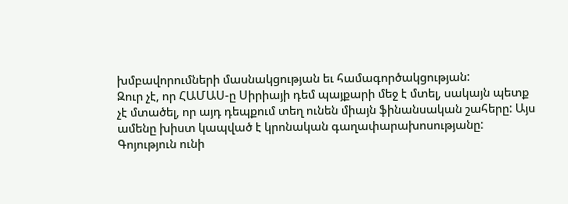խմբավորումների մասնակցության եւ համագործակցության:
Զուր չէ, որ ՀԱՄԱՍ-ը Սիրիայի դեմ պայքարի մեջ է մտել, սակայն պետք չէ մտածել, որ այդ դեպքում տեղ ունեն միայն ֆինանսական շահերը: Այս ամենը խիստ կապված է կրոնական գաղափարախոսությանը: Գոյություն ունի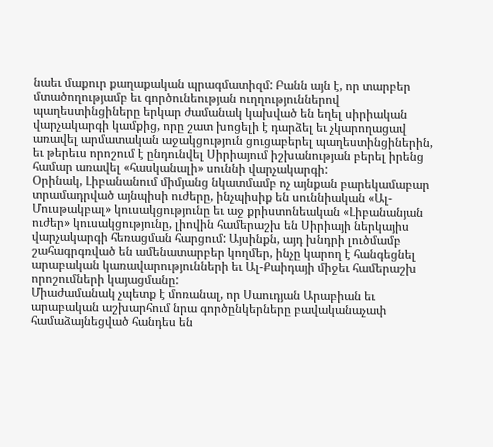նաեւ մաքուր քաղաքական պրագմատիզմ: Բանն այն է, որ տարբեր մտածողությամբ եւ գործունեության ուղղություններով պաղեստինցիները երկար ժամանակ կախված են եղել սիրիական վարչակարգի կամքից, որը շատ խոցելի է դարձել եւ չկարողացավ առավել արմատական աջակցություն ցուցաբերել պաղեստինցիներին, եւ թերեւս որոշում է ընդունվել Սիրիայում իշխանության բերել իրենց համար առավել «հասկանալի» սուննի վարչակարգի:
Օրինակ, Լիբանանում միմյանց նկատմամբ ոչ այնքան բարեկամաբար տրամադրված այնպիսի ուժերը, ինչպիսիք են սուննիական «Ալ-Մուսթակբալ» կուսակցությունը եւ աջ քրիստոնեական «Լիբանանյան ուժեր» կուսակցությունը, լիովին համերաշխ են Սիրիայի ներկայիս վարչակարգի հեռացման հարցում: Այսինքն, այդ խնդրի լուծմամբ շահագրգռված են ամենատարբեր կողմեր, ինչը կարող է հանգեցնել արաբական կառավարությունների եւ Ալ-Քաիդայի միջեւ համերաշխ որոշումների կայացմանը:
Միաժամանակ չպետք է մոռանալ, որ Սաուդյան Արաբիան եւ արաբական աշխարհում նրա գործընկերները բավականաչափ համաձայնեցված հանդես են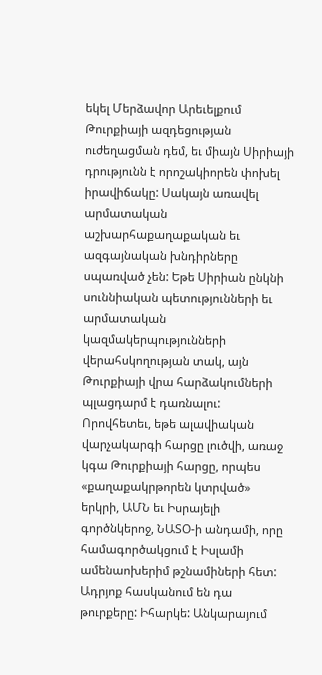եկել Մերձավոր Արեւելքում Թուրքիայի ազդեցության ուժեղացման դեմ, եւ միայն Սիրիայի դրությունն է որոշակիորեն փոխել իրավիճակը: Սակայն առավել արմատական աշխարհաքաղաքական եւ ազգայնական խնդիրները սպառված չեն: Եթե Սիրիան ընկնի սուննիական պետությունների եւ արմատական կազմակերպությունների վերահսկողության տակ, այն Թուրքիայի վրա հարձակումների պլացդարմ է դառնալու:
Որովհետեւ, եթե ալավիական վարչակարգի հարցը լուծվի, առաջ կգա Թուրքիայի հարցը, որպես «քաղաքակրթորեն կտրված» երկրի, ԱՄՆ եւ Իսրայելի գործնկերոջ, ՆԱՏՕ-ի անդամի, որը համագործակցում է Իսլամի ամենաոխերիմ թշնամիների հետ: Ադրյոք հասկանում են դա թուրքերը: Իհարկե: Անկարայում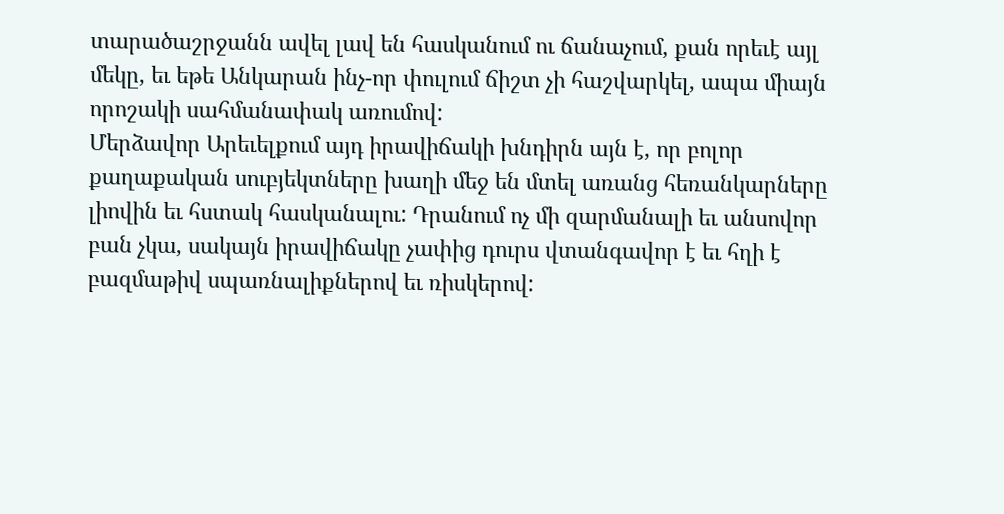տարածաշրջանն ավել լավ են հասկանում ու ճանաչում, քան որեւէ այլ մեկը, եւ եթե Անկարան ինչ-որ փուլում ճիշտ չի հաշվարկել, ապա միայն որոշակի սահմանափակ առումով:
Մերձավոր Արեւելքում այդ իրավիճակի խնդիրն այն է, որ բոլոր քաղաքական սուբյեկտները խաղի մեջ են մտել առանց հեռանկարները լիովին եւ հստակ հասկանալու: Դրանում ոչ մի զարմանալի եւ անսովոր բան չկա, սակայն իրավիճակը չափից դուրս վտանգավոր է եւ հղի է բազմաթիվ սպառնալիքներով եւ ռիսկերով: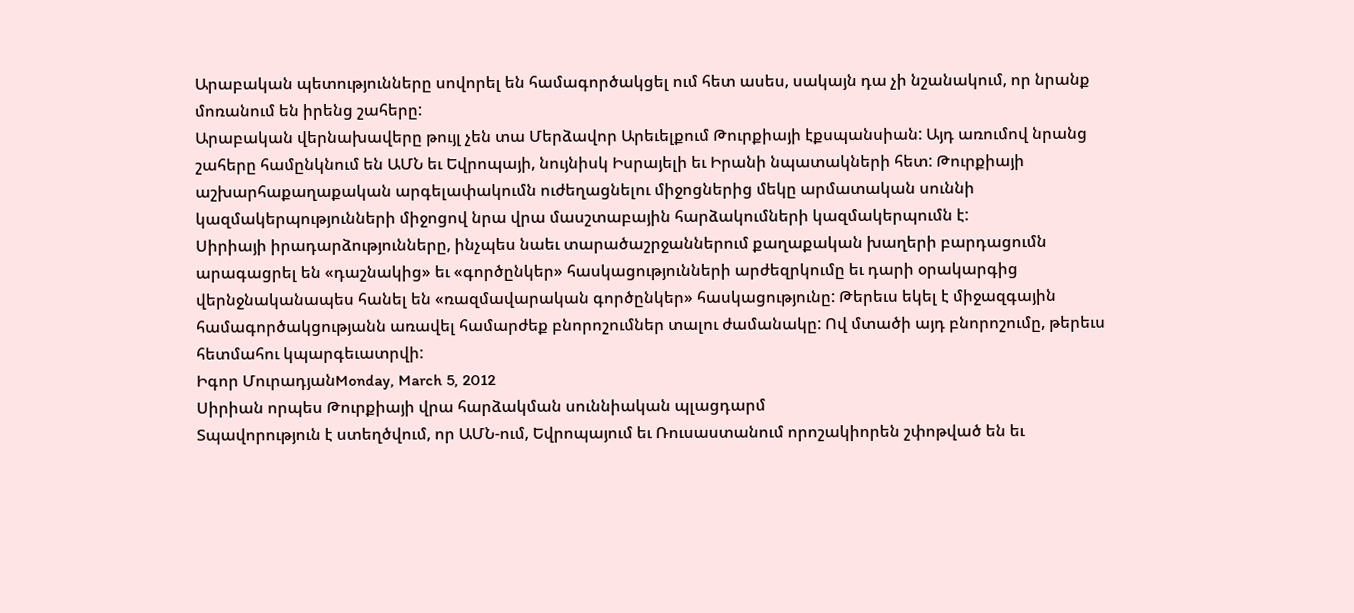Արաբական պետությունները սովորել են համագործակցել ում հետ ասես, սակայն դա չի նշանակում, որ նրանք մոռանում են իրենց շահերը:
Արաբական վերնախավերը թույլ չեն տա Մերձավոր Արեւելքում Թուրքիայի էքսպանսիան: Այդ առումով նրանց շահերը համընկնում են ԱՄՆ եւ Եվրոպայի, նույնիսկ Իսրայելի եւ Իրանի նպատակների հետ: Թուրքիայի աշխարհաքաղաքական արգելափակումն ուժեղացնելու միջոցներից մեկը արմատական սուննի կազմակերպությունների միջոցով նրա վրա մասշտաբային հարձակումների կազմակերպումն է:
Սիրիայի իրադարձությունները, ինչպես նաեւ տարածաշրջաններում քաղաքական խաղերի բարդացումն արագացրել են «դաշնակից» եւ «գործընկեր» հասկացությունների արժեզրկումը եւ դարի օրակարգից վերնջնականապես հանել են «ռազմավարական գործընկեր» հասկացությունը: Թերեւս եկել է միջազգային համագործակցությանն առավել համարժեք բնորոշումներ տալու ժամանակը: Ով մտածի այդ բնորոշումը, թերեւս հետմահու կպարգեւատրվի:
Իգոր ՄուրադյանMonday, March 5, 2012
Սիրիան որպես Թուրքիայի վրա հարձակման սուննիական պլացդարմ
Տպավորություն է ստեղծվում, որ ԱՄՆ-ում, Եվրոպայում եւ Ռուսաստանում որոշակիորեն շփոթված են եւ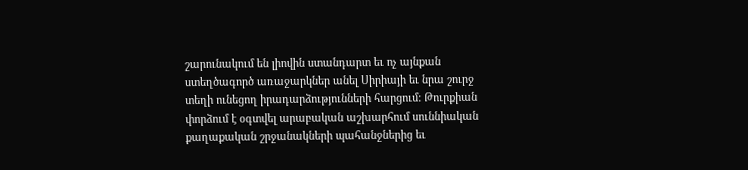շարունակում են լիովին ստանդարտ եւ ոչ այնքան ստեղծագործ առաջարկներ անել Սիրիայի եւ նրա շուրջ տեղի ունեցող իրադարձությունների հարցում: Թուրքիան փորձում է օգտվել արաբական աշխարհում սուննիական քաղաքական շրջանակների պահանջներից եւ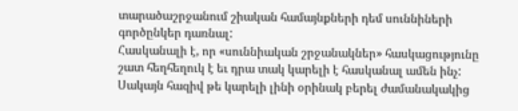տարածաշրջանում շիական համայնքների դեմ սուննիների գործընկեր դառնալ:
Հասկանալի է, որ «սուննիական շրջանակներ» հասկացությունը շատ հեղհեղուկ է եւ դրա տակ կարելի է հասկանալ ամեն ինչ: Սակայն հազիվ թե կարելի լինի օրինակ բերել ժամանակակից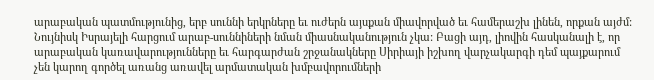արաբական պատմությունից, երբ սուննի երկրները եւ ուժերն այսքան միավորված եւ համերաշխ լինեն, որքան այժմ: Նույնիսկ Իսրայելի հարցում արաբ-սուննիների նման միասնականություն չկա: Բացի այդ, լիովին հասկանալի է, որ արաբական կառավարությունները եւ հարգարժան շրջանակները Սիրիայի իշխող վարչակարգի դեմ պայքարում չեն կարող գործել առանց առավել արմատական խմբավորումների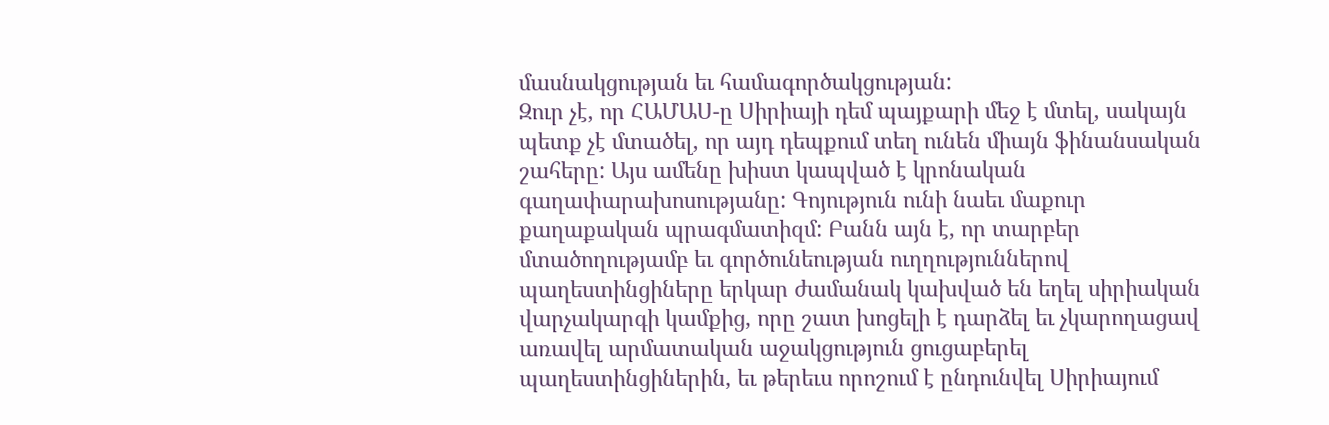մասնակցության եւ համագործակցության:
Զուր չէ, որ ՀԱՄԱՍ-ը Սիրիայի դեմ պայքարի մեջ է մտել, սակայն պետք չէ մտածել, որ այդ դեպքում տեղ ունեն միայն ֆինանսական շահերը: Այս ամենը խիստ կապված է կրոնական գաղափարախոսությանը: Գոյություն ունի նաեւ մաքուր քաղաքական պրագմատիզմ: Բանն այն է, որ տարբեր մտածողությամբ եւ գործունեության ուղղություններով պաղեստինցիները երկար ժամանակ կախված են եղել սիրիական վարչակարգի կամքից, որը շատ խոցելի է դարձել եւ չկարողացավ առավել արմատական աջակցություն ցուցաբերել պաղեստինցիներին, եւ թերեւս որոշում է ընդունվել Սիրիայում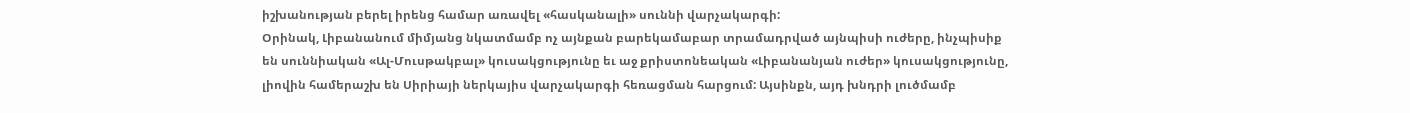իշխանության բերել իրենց համար առավել «հասկանալի» սուննի վարչակարգի:
Օրինակ, Լիբանանում միմյանց նկատմամբ ոչ այնքան բարեկամաբար տրամադրված այնպիսի ուժերը, ինչպիսիք են սուննիական «Ալ-Մուսթակբալ» կուսակցությունը եւ աջ քրիստոնեական «Լիբանանյան ուժեր» կուսակցությունը, լիովին համերաշխ են Սիրիայի ներկայիս վարչակարգի հեռացման հարցում: Այսինքն, այդ խնդրի լուծմամբ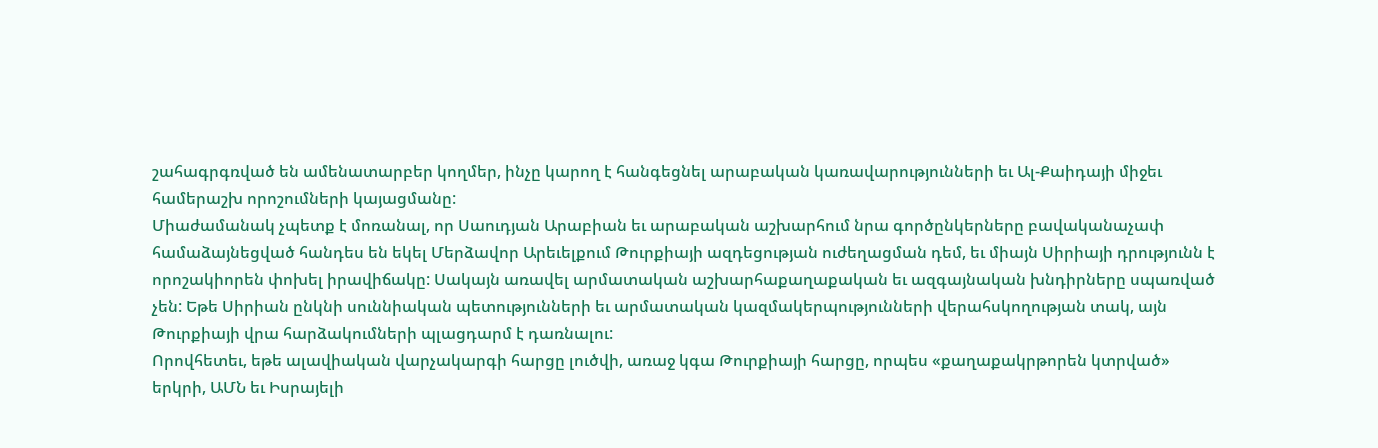շահագրգռված են ամենատարբեր կողմեր, ինչը կարող է հանգեցնել արաբական կառավարությունների եւ Ալ-Քաիդայի միջեւ համերաշխ որոշումների կայացմանը:
Միաժամանակ չպետք է մոռանալ, որ Սաուդյան Արաբիան եւ արաբական աշխարհում նրա գործընկերները բավականաչափ համաձայնեցված հանդես են եկել Մերձավոր Արեւելքում Թուրքիայի ազդեցության ուժեղացման դեմ, եւ միայն Սիրիայի դրությունն է որոշակիորեն փոխել իրավիճակը: Սակայն առավել արմատական աշխարհաքաղաքական եւ ազգայնական խնդիրները սպառված չեն: Եթե Սիրիան ընկնի սուննիական պետությունների եւ արմատական կազմակերպությունների վերահսկողության տակ, այն Թուրքիայի վրա հարձակումների պլացդարմ է դառնալու:
Որովհետեւ, եթե ալավիական վարչակարգի հարցը լուծվի, առաջ կգա Թուրքիայի հարցը, որպես «քաղաքակրթորեն կտրված» երկրի, ԱՄՆ եւ Իսրայելի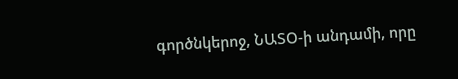գործնկերոջ, ՆԱՏՕ-ի անդամի, որը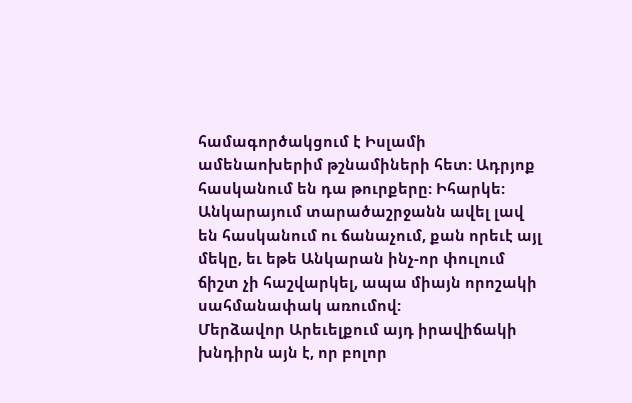համագործակցում է Իսլամի ամենաոխերիմ թշնամիների հետ: Ադրյոք հասկանում են դա թուրքերը: Իհարկե: Անկարայում տարածաշրջանն ավել լավ են հասկանում ու ճանաչում, քան որեւէ այլ մեկը, եւ եթե Անկարան ինչ-որ փուլում ճիշտ չի հաշվարկել, ապա միայն որոշակի սահմանափակ առումով:
Մերձավոր Արեւելքում այդ իրավիճակի խնդիրն այն է, որ բոլոր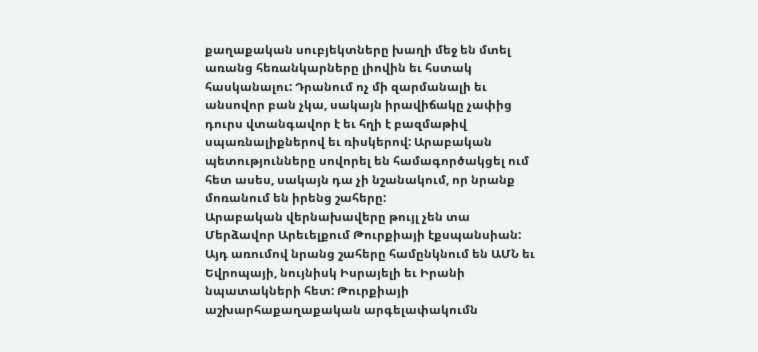քաղաքական սուբյեկտները խաղի մեջ են մտել առանց հեռանկարները լիովին եւ հստակ հասկանալու: Դրանում ոչ մի զարմանալի եւ անսովոր բան չկա, սակայն իրավիճակը չափից դուրս վտանգավոր է եւ հղի է բազմաթիվ սպառնալիքներով եւ ռիսկերով: Արաբական պետությունները սովորել են համագործակցել ում հետ ասես, սակայն դա չի նշանակում, որ նրանք մոռանում են իրենց շահերը:
Արաբական վերնախավերը թույլ չեն տա Մերձավոր Արեւելքում Թուրքիայի էքսպանսիան: Այդ առումով նրանց շահերը համընկնում են ԱՄՆ եւ Եվրոպայի, նույնիսկ Իսրայելի եւ Իրանի նպատակների հետ: Թուրքիայի աշխարհաքաղաքական արգելափակումն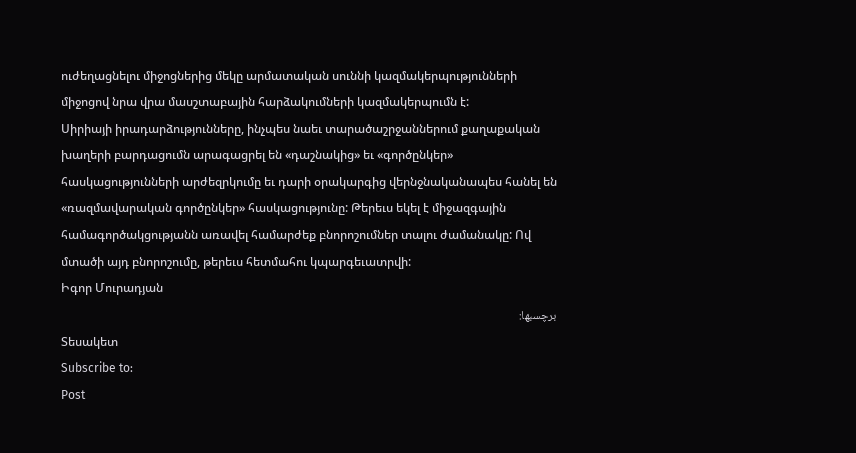ուժեղացնելու միջոցներից մեկը արմատական սուննի կազմակերպությունների միջոցով նրա վրա մասշտաբային հարձակումների կազմակերպումն է:
Սիրիայի իրադարձությունները, ինչպես նաեւ տարածաշրջաններում քաղաքական խաղերի բարդացումն արագացրել են «դաշնակից» եւ «գործընկեր» հասկացությունների արժեզրկումը եւ դարի օրակարգից վերնջնականապես հանել են «ռազմավարական գործընկեր» հասկացությունը: Թերեւս եկել է միջազգային համագործակցությանն առավել համարժեք բնորոշումներ տալու ժամանակը: Ով մտածի այդ բնորոշումը, թերեւս հետմահու կպարգեւատրվի:
Իգոր Մուրադյան
برچسبها:
Տեսակետ
Subscribe to:
Post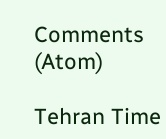Comments (Atom)

Tehran Time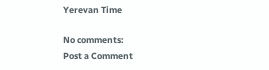Yerevan Time

No comments:
Post a Comment